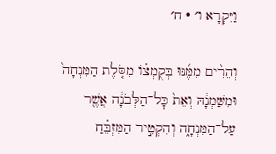וַיִּקְרָא ו׳ · ח׳

וְהֵרִ֨ים מִמֶּ֜נּוּ בְּקֻמְצ֗וֹ מִסֹּ֤לֶת הַמִּנְחָה֙ וּמִשַּׁמְנָ֔הּ וְאֵת֙ כׇּל־הַלְּבֹנָ֔ה אֲשֶׁ֖ר עַל־הַמִּנְחָ֑ה וְהִקְטִ֣יר הַמִּזְבֵּ֗חַ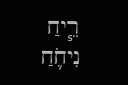רֵ֧יחַ נִיחֹ֛חַ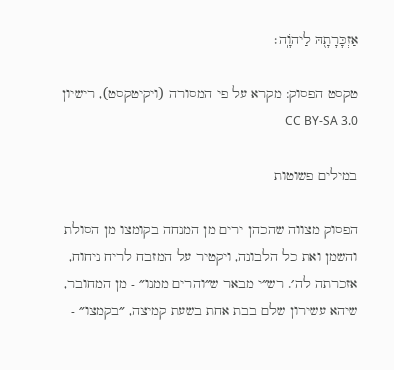אַזְכָּרָתָ֖הּ לַיהֹוָֽה׃

טקסט הפסוק: מקרא על פי המסורה (ויקיטקסט), רישיון CC BY-SA 3.0

במילים פשוטות

הפסוק מצווה שהכהן ירים מן המנחה בקומצו מן הסולת והשמן ואת כל הלבונה, ויקטיר על המזבח לריח ניחוח, אזכרתה לה׳. רש״י מבאר ש״והרים ממנו״ - מן המחובר, שיהא עשירון שלם בבת אחת בשעת קמיצה, ״בקמצו״ -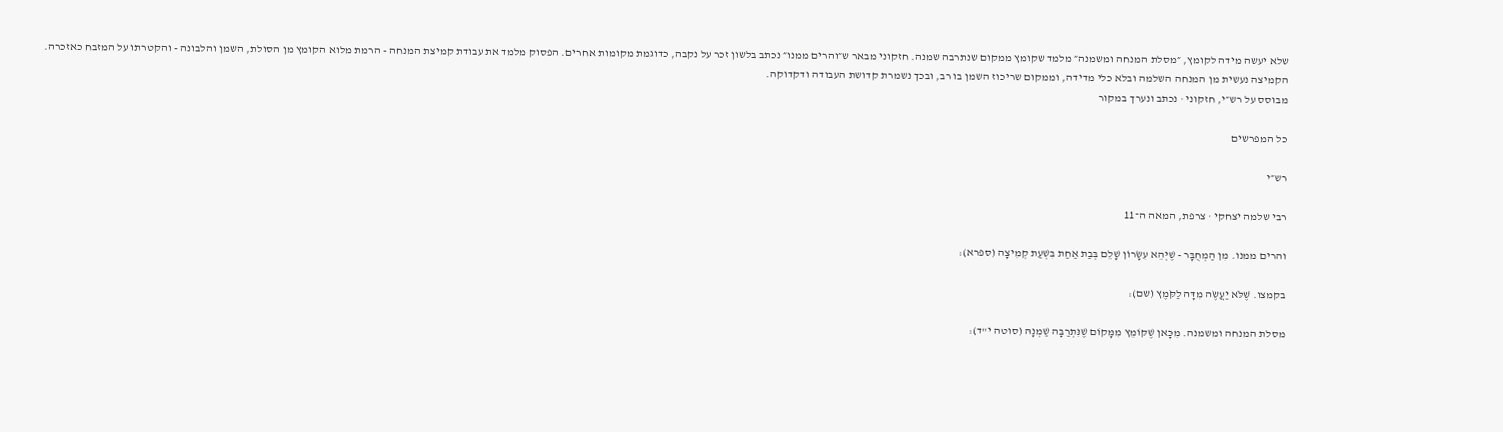שלא יעשה מידה לקומץ, ״מסלת המנחה ומשמנה״ מלמד שקומץ ממקום שנתרבה שמנה. חזקוני מבאר ש״והרים ממנו״ נכתב בלשון זכר על נקבה, כדוגמת מקומות אחרים. הפסוק מלמד את עבודת קמיצת המנחה - הרמת מלוא הקומץ מן הסולת, השמן והלבונה - והקטרתו על המזבח כאזכרה. הקמיצה נעשית מן המנחה השלמה ובלא כלי מדידה, וממקום שריכוז השמן בו רב, ובכך נשמרת קדושת העבודה ודקדוקה.
מבוסס על רש״י, חזקוני · נכתב ונערך במקור

כל המפרשים

רש״י

רבי שלמה יצחקי · צרפת, המאה ה־11

והרים ממנו. מִן הַמְחֻבָּר - שֶׁיְּהֵא עִשָּׂרוֹן שָׁלֵם בְּבַת אַחַת בִּשְׁעַת קְמִיצָה (ספרא):

בקמצו. שֶׁלֹּא יַעֲשֶֹה מִדָּה לַקֹּמֶץ (שם):

מסלת המנחה ומשמנה. מִכָּאן שֶׁקּוֹמֵץ מִמָּקוֹם שֶׁנִּתְרַבָּה שַׁמְנָהּ (סוטה י"ד):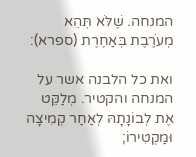המנחה. שֶׁלֹּא תְּהֵא מְעֹרֶבֶת בְּאַחֶרֶת (ספרא):

ואת כל הלבנה אשר על המנחה והקטיר. מְלַקֵּט אֶת לְבוֹנָתָהּ לְאַחַר קְמִיצָה וּמַקְטִירוֹ;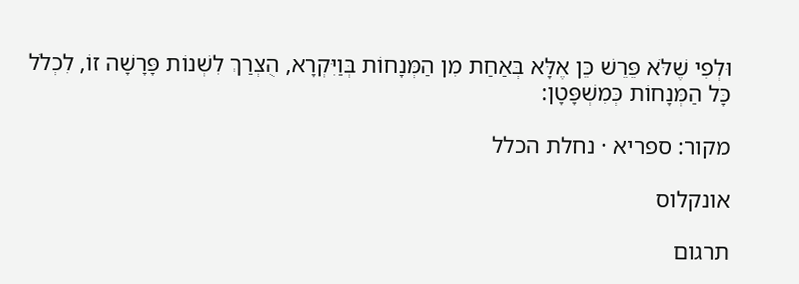וּלְפִי שֶׁלֹּא פֵּרֵשׁ כֵּן אֶלָּא בְּאַחַת מִן הַמְּנָחוֹת בְּוַיִּקְרָא, הֻצְרַךְ לִשְׁנוֹת פָּרָשָׁה זוֹ, לִכְלֹל כָּל הַמְּנָחוֹת כְּמִשְׁפָּטָן:

מקור: ספריא · נחלת הכלל

אונקלוס

תרגום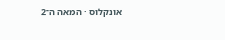אונקלוס · המאה ה־2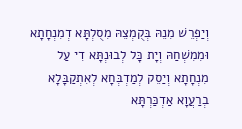וְיַפְרֵשׁ מִנֵהּ בְּקֻמְצֵהּ מִסֻלְתָּא דְמִנְחָתָא וּמִמִשְׁחַהּ וְיָת כָּל לְבוּנְתָּא דִי עַל מִנְחָתָא וְיַסֵק לְמַדְבְּחָא לְאִתְקַבָּלָא בְרַעֲוָא אַדְכַּרְתָּא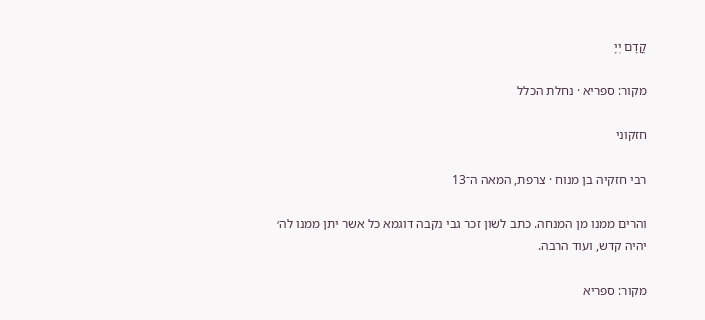קֳדָם יְיָ

מקור: ספריא · נחלת הכלל

חזקוני

רבי חזקיה בן מנוח · צרפת, המאה ה־13

והרים ממנו מן המנחה. כתב לשון זכר גבי נקבה דוגמא כל אשר יתן ממנו לה׳ יהיה קדש, ועוד הרבה.

מקור: ספריא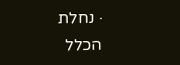· נחלת הכלל